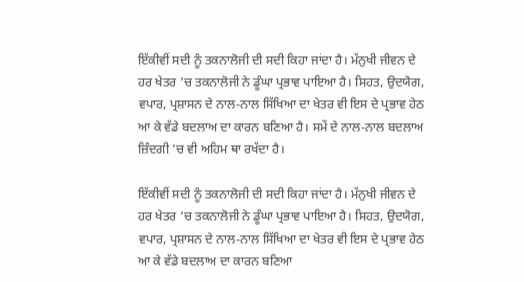ਇੱਕੀਵੀਂ ਸਦੀ ਨੂੰ ਤਕਨਾਲੋਜੀ ਦੀ ਸਦੀ ਕਿਹਾ ਜਾਂਦਾ ਹੈ। ਮੱਨੁਖੀ ਜੀਵਨ ਦੇ ਹਰ ਖੇਤਰ ’ਚ ਤਕਨਾਲੋਜੀ ਨੇ ਡੂੰਘਾ ਪ੍ਰਭਾਵ ਪਾਇਆ ਹੈ। ਸਿਹਤ, ਉਦਯੋਗ, ਵਪਾਰ, ਪ੍ਰਸ਼ਾਸਨ ਦੇ ਨਾਲ-ਨਾਲ ਸਿੱਖਿਆ ਦਾ ਖੇਤਰ ਵੀ ਇਸ ਦੇ ਪ੍ਰਭਾਵ ਹੇਠ ਆ ਕੇ ਵੱਡੇ ਬਦਲਾਅ ਦਾ ਕਾਰਨ ਬਣਿਆ ਹੈ। ਸਮੇਂ ਦੇ ਨਾਲ-ਨਾਲ ਬਦਲਾਅ ਜ਼ਿੰਦਗੀ ’ਚ ਵੀ ਅਹਿਮ ਥਾ ਰਖੱਦਾ ਹੈ।

ਇੱਕੀਵੀਂ ਸਦੀ ਨੂੰ ਤਕਨਾਲੋਜੀ ਦੀ ਸਦੀ ਕਿਹਾ ਜਾਂਦਾ ਹੈ। ਮੱਨੁਖੀ ਜੀਵਨ ਦੇ ਹਰ ਖੇਤਰ ’ਚ ਤਕਨਾਲੋਜੀ ਨੇ ਡੂੰਘਾ ਪ੍ਰਭਾਵ ਪਾਇਆ ਹੈ। ਸਿਹਤ, ਉਦਯੋਗ, ਵਪਾਰ, ਪ੍ਰਸ਼ਾਸਨ ਦੇ ਨਾਲ-ਨਾਲ ਸਿੱਖਿਆ ਦਾ ਖੇਤਰ ਵੀ ਇਸ ਦੇ ਪ੍ਰਭਾਵ ਹੇਠ ਆ ਕੇ ਵੱਡੇ ਬਦਲਾਅ ਦਾ ਕਾਰਨ ਬਣਿਆ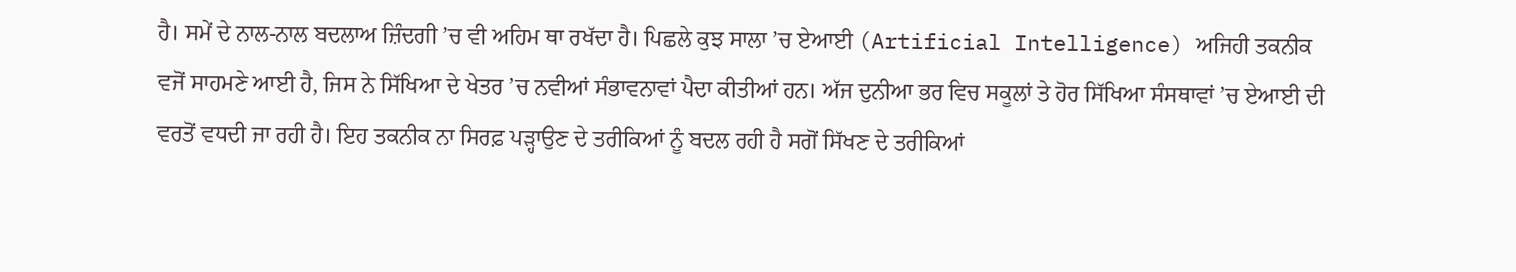ਹੈ। ਸਮੇਂ ਦੇ ਨਾਲ-ਨਾਲ ਬਦਲਾਅ ਜ਼ਿੰਦਗੀ ’ਚ ਵੀ ਅਹਿਮ ਥਾ ਰਖੱਦਾ ਹੈ। ਪਿਛਲੇ ਕੁਝ ਸਾਲਾ ’ਚ ਏਆਈ (Artificial Intelligence) ਅਜਿਹੀ ਤਕਨੀਕ ਵਜੋਂ ਸਾਹਮਣੇ ਆਈ ਹੈ, ਜਿਸ ਨੇ ਸਿੱਖਿਆ ਦੇ ਖੇਤਰ ’ਚ ਨਵੀਆਂ ਸੰਭਾਵਨਾਵਾਂ ਪੈਦਾ ਕੀਤੀਆਂ ਹਨ। ਅੱਜ ਦੁਨੀਆ ਭਰ ਵਿਚ ਸਕੂਲਾਂ ਤੇ ਹੋਰ ਸਿੱਖਿਆ ਸੰਸਥਾਵਾਂ ’ਚ ਏਆਈ ਦੀ ਵਰਤੋਂ ਵਧਦੀ ਜਾ ਰਹੀ ਹੈ। ਇਹ ਤਕਨੀਕ ਨਾ ਸਿਰਫ਼ ਪੜ੍ਹਾਉਣ ਦੇ ਤਰੀਕਿਆਂ ਨੂੰ ਬਦਲ ਰਹੀ ਹੈ ਸਗੋਂ ਸਿੱਖਣ ਦੇ ਤਰੀਕਿਆਂ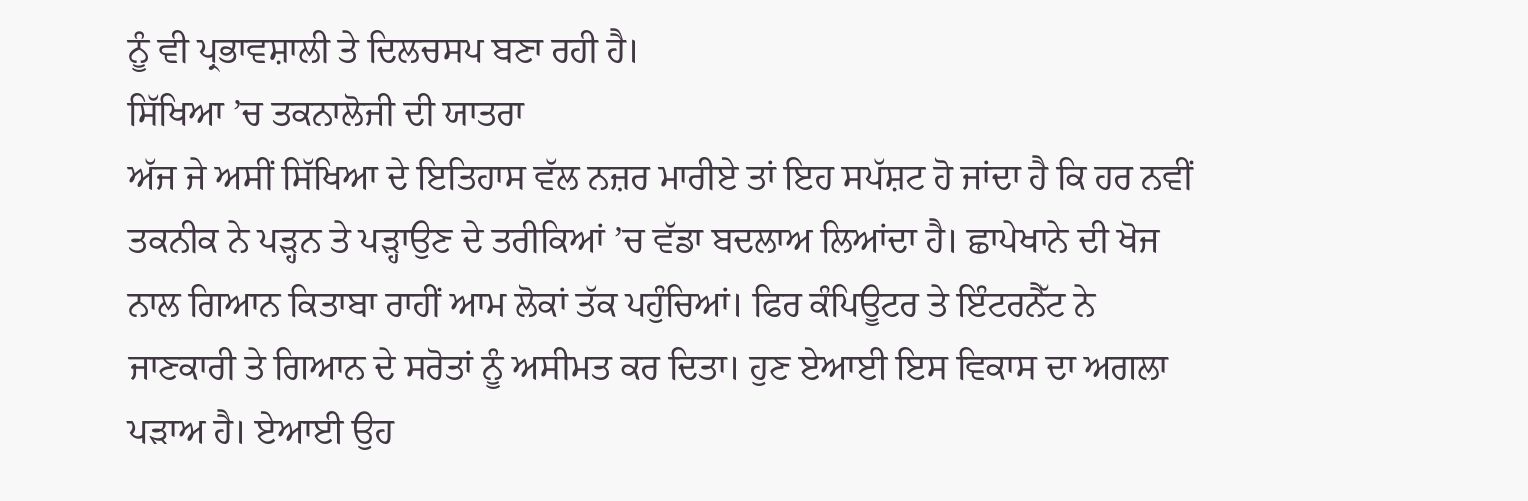ਨੂੰ ਵੀ ਪ੍ਰਭਾਵਸ਼ਾਲੀ ਤੇ ਦਿਲਚਸਪ ਬਣਾ ਰਹੀ ਹੈ।
ਸਿੱਖਿਆ ’ਚ ਤਕਨਾਲੋਜੀ ਦੀ ਯਾਤਰਾ
ਅੱਜ ਜੇ ਅਸੀਂ ਸਿੱਖਿਆ ਦੇ ਇਤਿਹਾਸ ਵੱਲ ਨਜ਼ਰ ਮਾਰੀਏ ਤਾਂ ਇਹ ਸਪੱਸ਼ਟ ਹੋ ਜਾਂਦਾ ਹੈ ਕਿ ਹਰ ਨਵੀਂ ਤਕਨੀਕ ਨੇ ਪੜ੍ਹਨ ਤੇ ਪੜ੍ਹਾਉਣ ਦੇ ਤਰੀਕਿਆਂ ’ਚ ਵੱਡਾ ਬਦਲਾਅ ਲਿਆਂਦਾ ਹੈ। ਛਾਪੇਖਾਨੇ ਦੀ ਖੋਜ ਨਾਲ ਗਿਆਨ ਕਿਤਾਬਾ ਰਾਹੀਂ ਆਮ ਲੋਕਾਂ ਤੱਕ ਪਹੁੰਚਿਆਂ। ਫਿਰ ਕੰਪਿਊਟਰ ਤੇ ਇੰਟਰਨੈੱਟ ਨੇ ਜਾਣਕਾਰੀ ਤੇ ਗਿਆਨ ਦੇ ਸਰੋਤਾਂ ਨੂੰ ਅਸੀਮਤ ਕਰ ਦਿਤਾ। ਹੁਣ ਏਆਈ ਇਸ ਵਿਕਾਸ ਦਾ ਅਗਲਾ ਪੜਾਅ ਹੈ। ਏਆਈ ਉਹ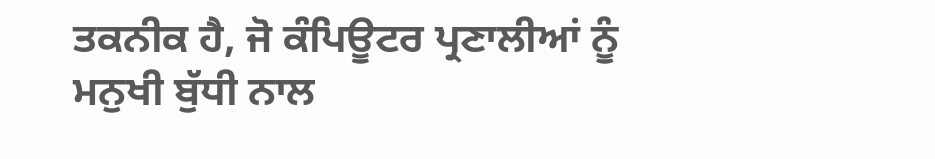ਤਕਨੀਕ ਹੈ, ਜੋ ਕੰਪਿਊਟਰ ਪ੍ਰਣਾਲੀਆਂ ਨੂੰ ਮਨੁਖੀ ਬੁੱਧੀ ਨਾਲ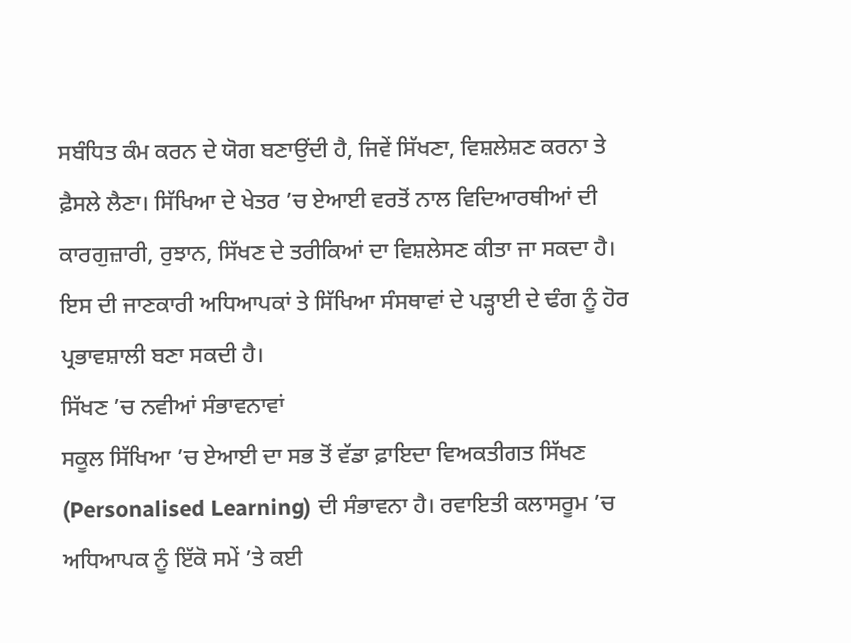ਸਬੰਧਿਤ ਕੰਮ ਕਰਨ ਦੇ ਯੋਗ ਬਣਾਉਂਦੀ ਹੈ, ਜਿਵੇਂ ਸਿੱਖਣਾ, ਵਿਸ਼ਲੇਸ਼ਣ ਕਰਨਾ ਤੇ ਫ਼ੈਸਲੇ ਲੈਣਾ। ਸਿੱਖਿਆ ਦੇ ਖੇਤਰ ’ਚ ਏਆਈ ਵਰਤੋਂ ਨਾਲ ਵਿਦਿਆਰਥੀਆਂ ਦੀ ਕਾਰਗੁਜ਼ਾਰੀ, ਰੁਝਾਨ, ਸਿੱਖਣ ਦੇ ਤਰੀਕਿਆਂ ਦਾ ਵਿਸ਼ਲੇਸਣ ਕੀਤਾ ਜਾ ਸਕਦਾ ਹੈ। ਇਸ ਦੀ ਜਾਣਕਾਰੀ ਅਧਿਆਪਕਾਂ ਤੇ ਸਿੱਖਿਆ ਸੰਸਥਾਵਾਂ ਦੇ ਪੜ੍ਹਾਈ ਦੇ ਢੰਗ ਨੂੰ ਹੋਰ ਪ੍ਰਭਾਵਸ਼ਾਲੀ ਬਣਾ ਸਕਦੀ ਹੈ।
ਸਿੱਖਣ ’ਚ ਨਵੀਆਂ ਸੰਭਾਵਨਾਵਾਂ
ਸਕੂਲ ਸਿੱਖਿਆ ’ਚ ਏਆਈ ਦਾ ਸਭ ਤੋਂ ਵੱਡਾ ਫ਼ਾਇਦਾ ਵਿਅਕਤੀਗਤ ਸਿੱਖਣ (Personalised Learning) ਦੀ ਸੰਭਾਵਨਾ ਹੈ। ਰਵਾਇਤੀ ਕਲਾਸਰੂਮ ’ਚ ਅਧਿਆਪਕ ਨੂੰ ਇੱਕੋ ਸਮੇਂ ’ਤੇ ਕਈ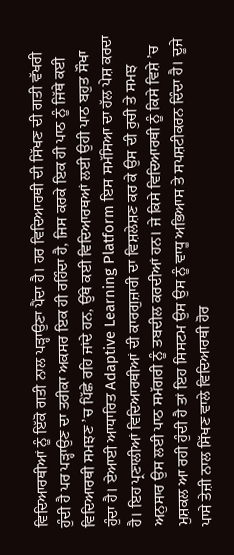ਵਿਦਿਆਰਥੀਆਂ ਨੂੰ ਇੱਕੋ ਗਤੀ ਨਾਲ ਪੜ੍ਹਾਉਣਾ ਪੈਂਦਾ ਹੈ। ਹਰ ਵਿਦਿਆਰਥੀ ਦੀ ਸਿੱਖਣ ਦੀ ਗਤੀ ਵੱਖਰੀ ਹੁੰਦੀ ਹੈ ਪਰ ਪੜ੍ਹਾਉਣ ਦਾ ਤਰੀਕਾ ਅਕਸਰ ਇਕ ਹੀ ਰਹਿੰਦਾ ਹੈ, ਜਿਸ ਕਰਕੇ ਇਕ ਹੀ ਪਾਠ ਨੂੰ ਜਿੱਥੇ ਕਈ ਵਿਦਿਆਰਥੀ ਸਮਝਣ ’ਚ ਪਿੱਛੇ ਰਹਿ ਜਾਂਦੇ ਹਨ, ਉੱਥੇ ਕਈ ਵਿਦਿਆਰਥਆਂ ਲਈ ਉਹੀ ਪਾਠ ਬਹੁਤ ਸੌਖਾ ਹੁੰਦਾ ਹੈ। ਏਆਈ ਆਧਾਰਿਤ Adaptive Learning Platform ਇਸ ਸਮੱਸਿਆ ਦਾ ਹੱਲ ਪੇਸ਼ ਕਰਦਾ ਹੈ। ਇਹ ਪ੍ਰਣਾਲੀਆਂ ਵਿਦਿਆਰਥੀਆਂ ਦੀ ਕਾਰਗੁਜ਼ਾਰੀ ਦਾ ਵਿਸ਼ਲੇਸ਼ਣ ਕਰ ਕੇ ਉਸ ਦੀ ਰੁਚੀ ਤੇ ਸਮਝ ਅਨੁਸਾਰ ਉਸ ਲਈ ਪਾਠ ਸਮੱਗਰੀ ਨੂੰ ਤਬਦੀਲ ਕਰਦੀਆਂ ਹਨ। ਜੇ ਕਿਸੇ ਵਿਦਿਆਰਥੀ ਨੂੰ ਕਿਸੇ ਵਿਸ਼ੇ ’ਚ ਮੁਸ਼ਕਲ ਆ ਰਹੀ ਹੁੰਦੀ ਹੈ ਤਾਂ ਇਹ ਸਿਸਟਮ ਉਸ ਉਸ ਨੂੰ ਵਾਧੂ ਅਭਿਆਸ ਤੇ ਸਪਸ਼ਟੀਕਰਨ ਦਿੰਦਾ ਹੈ। ਦੂਜੇ ਪਾਸੇ ਤੇਜ਼ੀ ਨਾਲ ਸਿੱਖਣ ਵਾਲੇ ਵਿਦਿਆਰਥੀ ਹੋਰ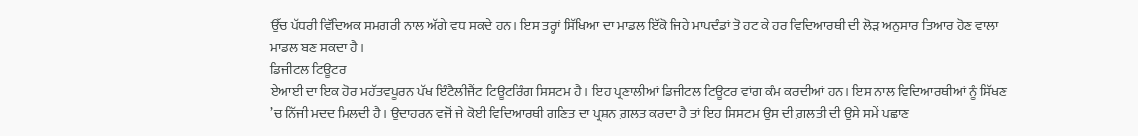ਉੱਚ ਪੱਧਰੀ ਵਿੱਦਿਅਕ ਸਮਗਰੀ ਨਾਲ ਅੱਗੇ ਵਧ ਸਕਦੇ ਹਨ। ਇਸ ਤਰ੍ਹਾਂ ਸਿੱਖਿਆ ਦਾ ਮਾਡਲ ਇੱਕੋ ਜਿਹੇ ਮਾਪਦੰਡਾਂ ਤੋ ਹਟ ਕੇ ਹਰ ਵਿਦਿਆਰਥੀ ਦੀ ਲੋੜ ਅਨੁਸਾਰ ਤਿਆਰ ਹੋਣ ਵਾਲਾ ਮਾਡਲ ਬਣ ਸਕਦਾ ਹੈ।
ਡਿਜੀਟਲ ਟਿਊਟਰ
ਏਆਈ ਦਾ ਇਕ ਹੋਰ ਮਹੱਤਵਪੂਰਨ ਪੱਖ ਇੰਟੈਲੀਜੈਂਟ ਟਿਊਟਰਿੰਗ ਸਿਸਟਮ ਹੈ। ਇਹ ਪ੍ਰਣਾਲੀਆਂ ਡਿਜੀਟਲ ਟਿਊਟਰ ਵਾਂਗ ਕੰਮ ਕਰਦੀਆਂ ਹਨ। ਇਸ ਨਾਲ ਵਿਦਿਆਰਥੀਆਂ ਨੂੰ ਸਿੱਖਣ ’ਚ ਨਿੱਜੀ ਮਦਦ ਮਿਲਦੀ ਹੈ। ਉਦਾਹਰਨ ਵਜੋਂ ਜੇ ਕੋਈ ਵਿਦਿਆਰਥੀ ਗਣਿਤ ਦਾ ਪ੍ਰਸ਼ਨ ਗ਼ਲਤ ਕਰਦਾ ਹੈ ਤਾਂ ਇਹ ਸਿਸਟਮ ਉਸ ਦੀ ਗ਼ਲਤੀ ਦੀ ਉਸੇ ਸਮੇਂ ਪਛਾਣ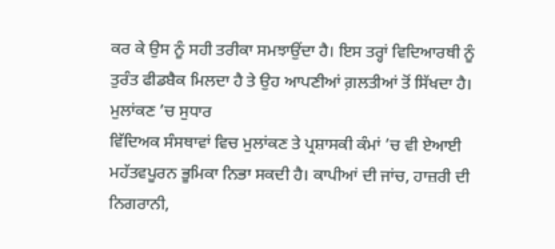ਕਰ ਕੇ ਉਸ ਨੂੰ ਸਹੀ ਤਰੀਕਾ ਸਮਝਾਉਂਦਾ ਹੈ। ਇਸ ਤਰ੍ਹਾਂ ਵਿਦਿਆਰਥੀ ਨੂੰ ਤੁਰੰਤ ਫੀਡਬੈਕ ਮਿਲਦਾ ਹੈ ਤੇ ਉਹ ਆਪਣੀਆਂ ਗ਼ਲਤੀਆਂ ਤੋਂ ਸਿੱਖਦਾ ਹੈ।
ਮੁਲਾਂਕਣ ’ਚ ਸੁਧਾਰ
ਵਿੱਦਿਅਕ ਸੰਸਥਾਵਾਂ ਵਿਚ ਮੁਲਾਂਕਣ ਤੇ ਪ੍ਰਸ਼ਾਸਕੀ ਕੰਮਾਂ ’ਚ ਵੀ ਏਆਈ ਮਹੱਤਵਪੂਰਨ ਭੂਮਿਕਾ ਨਿਭਾ ਸਕਦੀ ਹੈ। ਕਾਪੀਆਂ ਦੀ ਜਾਂਚ, ਹਾਜ਼ਰੀ ਦੀ ਨਿਗਰਾਨੀ,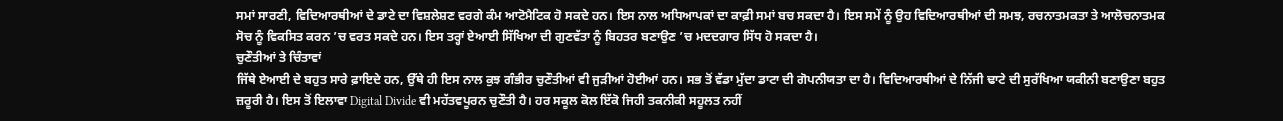ਸਮਾਂ ਸਾਰਣੀ, ਵਿਦਿਆਰਥੀਆਂ ਦੇ ਡਾਟੇ ਦਾ ਵਿਸ਼ਲੇਸ਼ਣ ਵਰਗੇ ਕੰਮ ਆਟੋਮੈਟਿਕ ਹੋ ਸਕਦੇ ਹਨ। ਇਸ ਨਾਲ ਅਧਿਆਪਕਾਂ ਦਾ ਕਾਫ਼ੀ ਸਮਾਂ ਬਚ ਸਕਦਾ ਹੈ। ਇਸ ਸਮੇਂ ਨੂੰ ਉਹ ਵਿਦਿਆਰਥੀਆਂ ਦੀ ਸਮਝ, ਰਚਨਾਤਮਕਤਾ ਤੇ ਆਲੋਚਨਾਤਮਕ ਸੋਚ ਨੂੰ ਵਿਕਸਿਤ ਕਰਨ ’ਚ ਵਰਤ ਸਕਦੇ ਹਨ। ਇਸ ਤਰ੍ਹਾਂ ਏਆਈ ਸਿੱਖਿਆ ਦੀ ਗੁਣਵੱਤਾ ਨੂੰ ਬਿਹਤਰ ਬਣਾਉਣ ’ਚ ਮਦਦਗਾਰ ਸਿੱਧ ਹੋ ਸਕਦਾ ਹੈ।
ਚੁਣੌਤੀਆਂ ਤੇ ਚਿੰਤਾਵਾਂ
ਜਿੱਥੇ ਏਆਈ ਦੇ ਬਹੁਤ ਸਾਰੇ ਫ਼ਾਇਦੇ ਹਨ, ਉੱਥੇ ਹੀ ਇਸ ਨਾਲ ਕੁਝ ਗੰਭੀਰ ਚੁਣੌਤੀਆਂ ਵੀ ਜੁੜੀਆਂ ਹੋਈਆਂ ਹਨ। ਸਭ ਤੋਂ ਵੱਡਾ ਮੁੱਦਾ ਡਾਟਾ ਦੀ ਗੋਪਨੀਯਤਾ ਦਾ ਹੈ। ਵਿਦਿਆਰਥੀਆਂ ਦੇ ਨਿੱਜੀ ਢਾਟੇ ਦੀ ਸੁਰੱਖਿਆ ਯਕੀਨੀ ਬਣਾਉਣਾ ਬਹੁਤ ਜ਼ਰੂਰੀ ਹੈ। ਇਸ ਤੋਂ ਇਲਾਵਾ Digital Divide ਵੀ ਮਹੱਤਵਪੂਰਨ ਚੁਣੌਤੀ ਹੈ। ਹਰ ਸਕੂਲ ਕੋਲ ਇੱਕੋ ਜਿਹੀ ਤਕਨੀਕੀ ਸਹੂਲਤ ਨਹੀਂ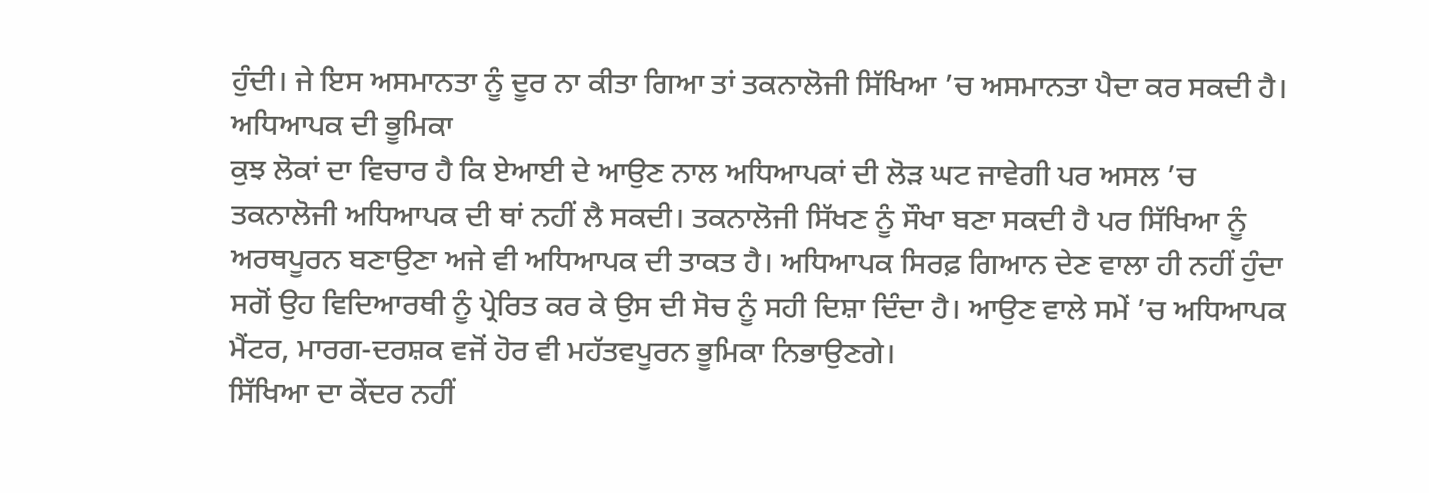ਹੁੰਦੀ। ਜੇ ਇਸ ਅਸਮਾਨਤਾ ਨੂੰ ਦੂਰ ਨਾ ਕੀਤਾ ਗਿਆ ਤਾਂ ਤਕਨਾਲੋਜੀ ਸਿੱਖਿਆ ’ਚ ਅਸਮਾਨਤਾ ਪੈਦਾ ਕਰ ਸਕਦੀ ਹੈ।
ਅਧਿਆਪਕ ਦੀ ਭੂਮਿਕਾ
ਕੁਝ ਲੋਕਾਂ ਦਾ ਵਿਚਾਰ ਹੈ ਕਿ ਏਆਈ ਦੇ ਆਉਣ ਨਾਲ ਅਧਿਆਪਕਾਂ ਦੀ ਲੋੜ ਘਟ ਜਾਵੇਗੀ ਪਰ ਅਸਲ ’ਚ ਤਕਨਾਲੋਜੀ ਅਧਿਆਪਕ ਦੀ ਥਾਂ ਨਹੀਂ ਲੈ ਸਕਦੀ। ਤਕਨਾਲੋਜੀ ਸਿੱਖਣ ਨੂੰ ਸੌਖਾ ਬਣਾ ਸਕਦੀ ਹੈ ਪਰ ਸਿੱਖਿਆ ਨੂੰ ਅਰਥਪੂਰਨ ਬਣਾਉਣਾ ਅਜੇ ਵੀ ਅਧਿਆਪਕ ਦੀ ਤਾਕਤ ਹੈ। ਅਧਿਆਪਕ ਸਿਰਫ਼ ਗਿਆਨ ਦੇਣ ਵਾਲਾ ਹੀ ਨਹੀਂ ਹੁੰਦਾ ਸਗੋਂ ਉਹ ਵਿਦਿਆਰਥੀ ਨੂੰ ਪ੍ਰੇਰਿਤ ਕਰ ਕੇ ਉਸ ਦੀ ਸੋਚ ਨੂੰ ਸਹੀ ਦਿਸ਼ਾ ਦਿੰਦਾ ਹੈ। ਆਉਣ ਵਾਲੇ ਸਮੇਂ ’ਚ ਅਧਿਆਪਕ ਮੈਂਟਰ, ਮਾਰਗ-ਦਰਸ਼ਕ ਵਜੋਂ ਹੋਰ ਵੀ ਮਹੱਤਵਪੂਰਨ ਭੂਮਿਕਾ ਨਿਭਾਉਣਗੇ।
ਸਿੱਖਿਆ ਦਾ ਕੇਂਦਰ ਨਹੀਂ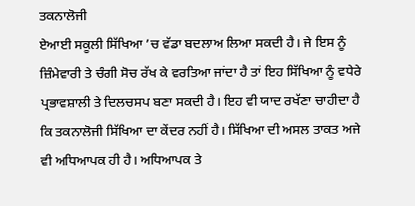ਤਕਨਾਲੋਜੀ
ਏਆਈ ਸਕੂਲੀ ਸਿੱਖਿਆ ’ਚ ਵੱਡਾ ਬਦਲਾਅ ਲਿਆ ਸਕਦੀ ਹੈ। ਜੇ ਇਸ ਨੂੰ ਜ਼ਿੰਮੇਵਾਰੀ ਤੇ ਚੰਗੀ ਸੋਚ ਰੱਖ ਕੇ ਵਰਤਿਆ ਜਾਂਦਾ ਹੈ ਤਾਂ ਇਹ ਸਿੱਖਿਆ ਨੂੰ ਵਧੇਰੇ ਪ੍ਰਭਾਵਸ਼ਾਲੀ ਤੇ ਦਿਲਚਸਪ ਬਣਾ ਸਕਦੀ ਹੈ। ਇਹ ਵੀ ਯਾਦ ਰਖੱਣਾ ਚਾਹੀਦਾ ਹੈ ਕਿ ਤਕਨਾਲੋਜੀ ਸਿੱਖਿਆ ਦਾ ਕੇਂਦਰ ਨਹੀਂ ਹੈ। ਸਿੱਖਿਆ ਦੀ ਅਸਲ ਤਾਕਤ ਅਜੇ ਵੀ ਅਧਿਆਪਕ ਹੀ ਹੈ। ਅਧਿਆਪਕ ਤੇ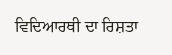ਵਿਦਿਆਰਥੀ ਦਾ ਰਿਸ਼ਤਾ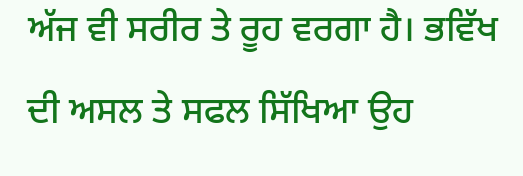ਅੱਜ ਵੀ ਸਰੀਰ ਤੇ ਰੂਹ ਵਰਗਾ ਹੈ। ਭਵਿੱਖ ਦੀ ਅਸਲ ਤੇ ਸਫਲ ਸਿੱਖਿਆ ਉਹ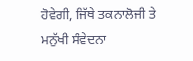ਹੋਵੇਗੀ, ਜਿੱਥੇ ਤਕਨਾਲੋਜੀ ਤੇ ਮਨੁੱਖੀ ਸੰਵੇਦਨਾ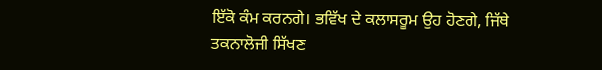ਇੱਕੋ ਕੰਮ ਕਰਨਗੇ। ਭਵਿੱਖ ਦੇ ਕਲਾਸਰੂਮ ਉਹ ਹੋਣਗੇ, ਜਿੱਥੇ ਤਕਨਾਲੋਜੀ ਸਿੱਖਣ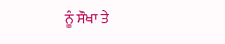ਨੂੰ ਸੌਖਾ ਤੇ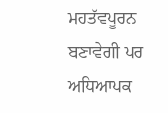ਮਹਤੱਵਪੂਰਨ ਬਣਾਵੇਗੀ ਪਰ ਅਧਿਆਪਕ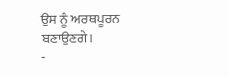ਉਸ ਨੂੰ ਅਰਥਪੂਰਨ ਬਣਾਉਣਗੇ।
-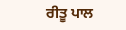ਰੀਤੂ ਪਾਲ